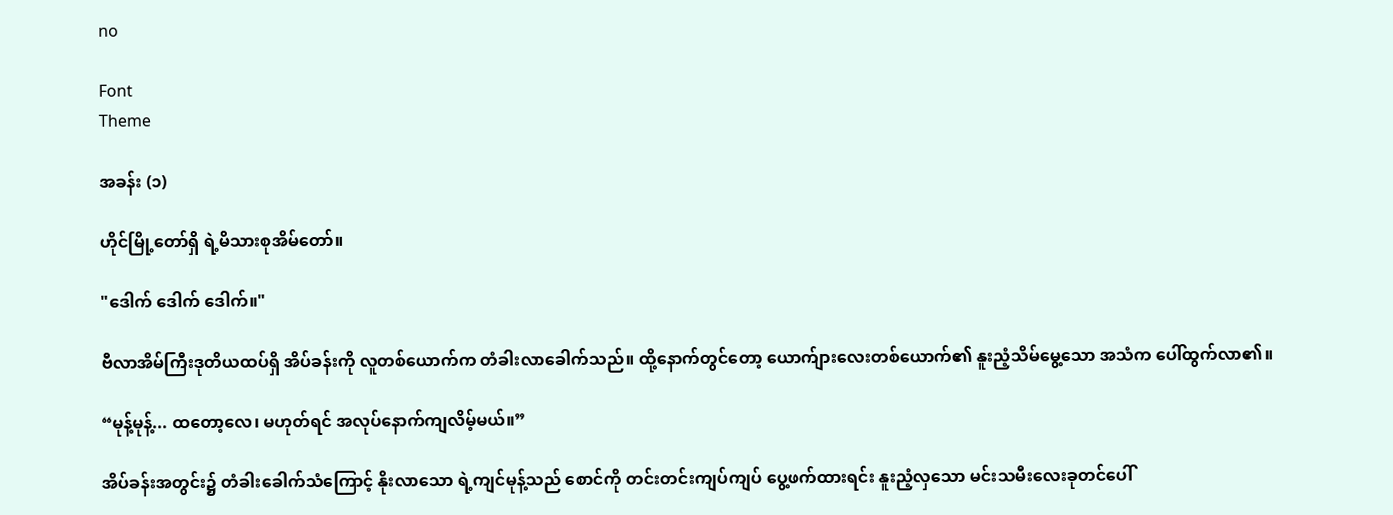no

Font
Theme

အခန်း (၁)

ဟိုင်မြို့တော်ရှိ ရဲ့မိသားစုအိမ်တော်။

"ဒေါက် ဒေါက် ဒေါက်။"

ဗီလာအိမ်ကြီးဒုတိယထပ်ရှိ အိပ်ခန်းကို လူတစ်ယောက်က တံခါးလာခေါက်သည်။ ထို့နောက်တွင်တော့ ယောက်ျားလေးတစ်ယောက်၏ နူးညံ့သိမ်မွေ့သော အသံက ပေါ်ထွက်လာ၏။

“မုန့်မုန့်... ထတော့လေ၊ မဟုတ်ရင် အလုပ်နောက်ကျလိမ့်မယ်။”

အိပ်ခန်းအတွင်း၌ တံခါးခေါက်သံကြောင့် နိုးလာသော ရဲ့ကျင်မုန့်သည် စောင်ကို တင်းတင်းကျပ်ကျပ် ပွေ့ဖက်ထားရင်း နူးညံ့လှသော မင်းသမီးလေးခုတင်ပေါ်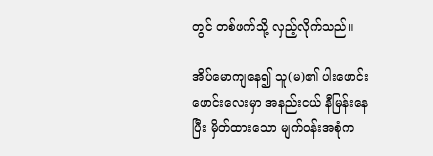တွင် တစ်ဖက်သို့ လှည့်လိုက်သည်။

အိပ်မောကျနေ၍ သူ(မ)၏ ပါးဖောင်းဖောင်းလေးမှာ အနည်းငယ် နီမြန်းနေပြီး မှိတ်ထားသော မျက်ဝန်းအစုံက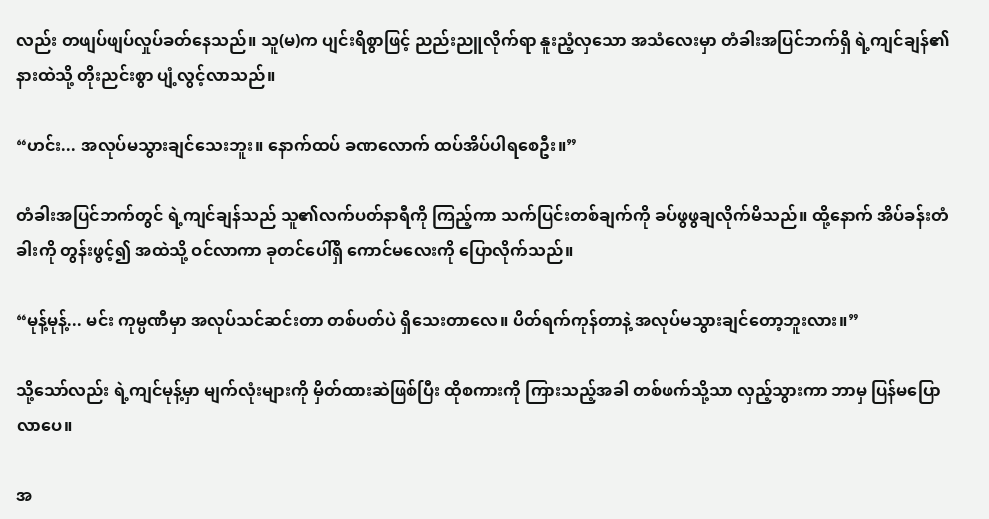လည်း တဖျပ်ဖျပ်လှုပ်ခတ်နေသည်။ သူ(မ)က ပျင်းရိစွာဖြင့် ညည်းညူလိုက်ရာ နူးညံ့လှသော အသံလေးမှာ တံခါးအပြင်ဘက်ရှိ ရဲ့ကျင်ချန်၏ နားထဲသို့ တိုးညင်းစွာ ပျံ့လွင့်လာသည်။

“ဟင်း... အလုပ်မသွားချင်သေးဘူး။ နောက်ထပ် ခဏလောက် ထပ်အိပ်ပါရစေဦး။”

တံခါးအပြင်ဘက်တွင် ရဲ့ကျင်ချန်သည် သူ၏လက်ပတ်နာရီကို ကြည့်ကာ သက်ပြင်းတစ်ချက်ကို ခပ်ဖွဖွချလိုက်မိသည်။ ထို့နောက် အိပ်ခန်းတံခါးကို တွန်းဖွင့်၍ အထဲသို့ ဝင်လာကာ ခုတင်ပေါ်ရှိ ကောင်မလေးကို ပြောလိုက်သည်။

“မုန့်မုန့်... မင်း ကုမ္ပဏီမှာ အလုပ်သင်ဆင်းတာ တစ်ပတ်ပဲ ရှိသေးတာလေ။ ပိတ်ရက်ကုန်တာနဲ့ အလုပ်မသွားချင်တော့ဘူးလား။”

သို့သော်လည်း ရဲ့ကျင်မုန့်မှာ မျက်လုံးများကို မှိတ်ထားဆဲဖြစ်ပြီး ထိုစကားကို ကြားသည့်အခါ တစ်ဖက်သို့သာ လှည့်သွားကာ ဘာမှ ပြန်မပြောလာပေ။

အ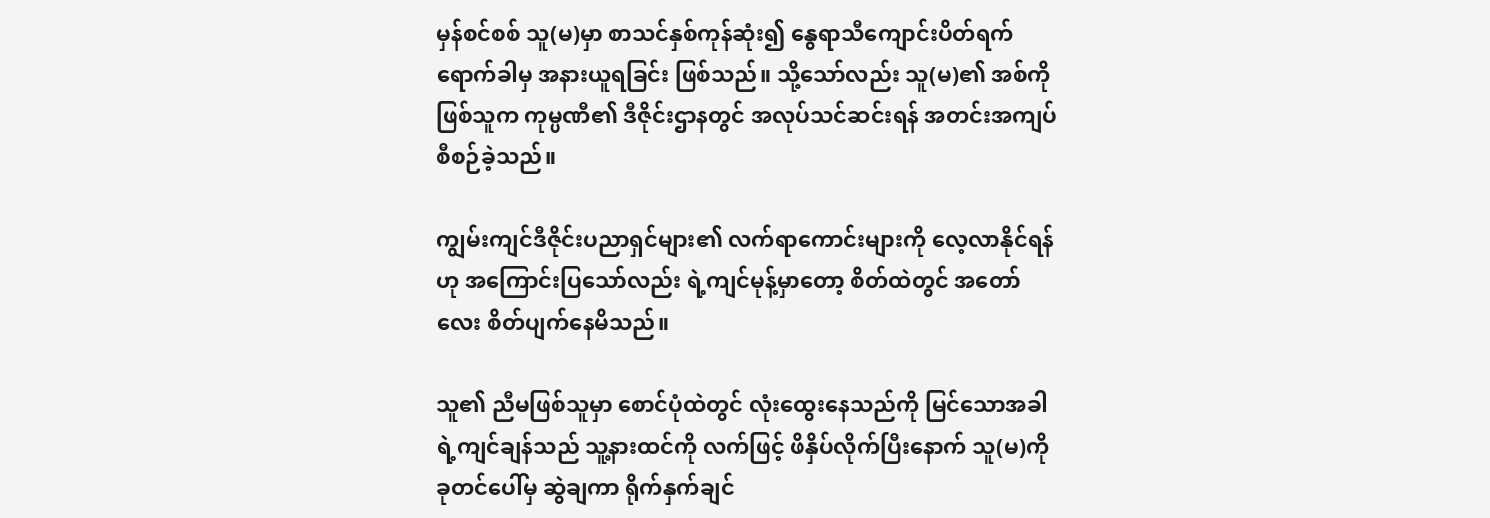မှန်စင်စစ် သူ(မ)မှာ စာသင်နှစ်ကုန်ဆုံး၍ နွေရာသီကျောင်းပိတ်ရက်ရောက်ခါမှ အနားယူရခြင်း ဖြစ်သည်။ သို့သော်လည်း သူ(မ)၏ အစ်ကိုဖြစ်သူက ကုမ္ပဏီ၏ ဒီဇိုင်းဌာနတွင် အလုပ်သင်ဆင်းရန် အတင်းအကျပ် စီစဉ်ခဲ့သည်။

ကျွမ်းကျင်ဒီဇိုင်းပညာရှင်များ၏ လက်ရာကောင်းများကို လေ့လာနိုင်ရန်ဟု အကြောင်းပြသော်လည်း ရဲ့ကျင်မုန့်မှာတော့ စိတ်ထဲတွင် အတော်လေး စိတ်ပျက်နေမိသည်။

သူ၏ ညီမဖြစ်သူမှာ စောင်ပုံထဲတွင် လုံးထွေးနေသည်ကို မြင်သောအခါ ရဲ့ကျင်ချန်သည် သူ့နားထင်ကို လက်ဖြင့် ဖိနှိပ်လိုက်ပြီးနောက် သူ(မ)ကို ခုတင်ပေါ်မှ ဆွဲချကာ ရိုက်နှက်ချင်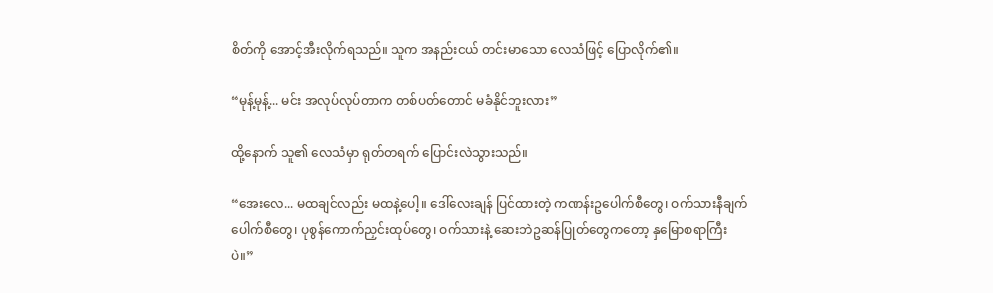စိတ်ကို အောင့်အီးလိုက်ရသည်။ သူက အနည်းငယ် တင်းမာသော လေသံဖြင့် ပြောလိုက်၏။

“မုန့်မုန့်... မင်း အလုပ်လုပ်တာက တစ်ပတ်တောင် မခံနိုင်ဘူးလား”

ထို့နောက် သူ၏ လေသံမှာ ရုတ်တရက် ပြောင်းလဲသွားသည်။

“အေးလေ... မထချင်လည်း မထနဲ့ပေါ့။ ဒေါ်လေးချန် ပြင်ထားတဲ့ ကဏန်းဥပေါက်စီတွေ၊ ဝက်သားနီချက်ပေါက်စီတွေ၊ ပုစွန်ကောက်ညှင်းထုပ်တွေ၊ ဝက်သားနဲ့ ဆေးဘဲဥဆန်ပြုတ်တွေကတော့ နှမြောစရာကြီးပဲ။”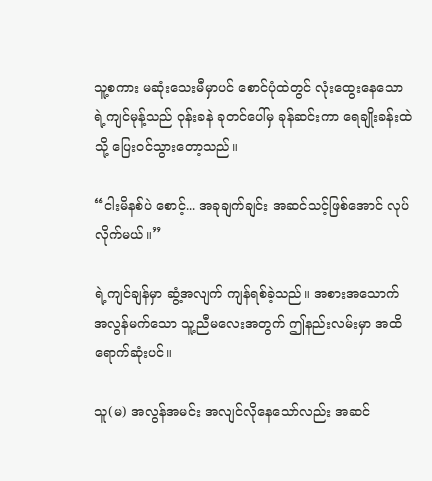သူ့စကား မဆုံးသေးမီမှာပင် စောင်ပုံထဲတွင် လုံးထွေးနေသော ရဲ့ကျင်မုန့်သည် ဝုန်းခနဲ ခုတင်ပေါ်မှ ခုန်ဆင်းကာ ရေချိုးခန်းထဲသို့ ပြေးဝင်သွားတော့သည်။

“ငါးမိနစ်ပဲ စောင့်... အခုချက်ချင်း အဆင်သင့်ဖြစ်အောင် လုပ်လိုက်မယ်။”

ရဲ့ကျင်ချန်မှာ ဆွံ့အလျက် ကျန်ရစ်ခဲ့သည်။ အစားအသောက် အလွန်မက်သော သူ့ညီမလေးအတွက် ဤနည်းလမ်းမှာ အထိရောက်ဆုံးပင်။

သူ(မ) အလွန်အမင်း အလျင်လိုနေသော်လည်း အဆင်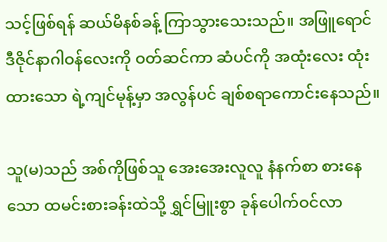သင့်ဖြစ်ရန် ဆယ်မိနစ်ခန့် ကြာသွားသေးသည်။ အဖြူရောင်ဒီဇိုင်နာဂါဝန်လေးကို ဝတ်ဆင်ကာ ဆံပင်ကို အထုံးလေး ထုံးထားသော ရဲ့ကျင်မုန့်မှာ အလွန်ပင် ချစ်စရာကောင်းနေသည်။

သူ(မ)သည် အစ်ကိုဖြစ်သူ အေးအေးလူလူ နံနက်စာ စားနေသော ထမင်းစားခန်းထဲသို့ ရွှင်မြူးစွာ ခုန်ပေါက်ဝင်လာ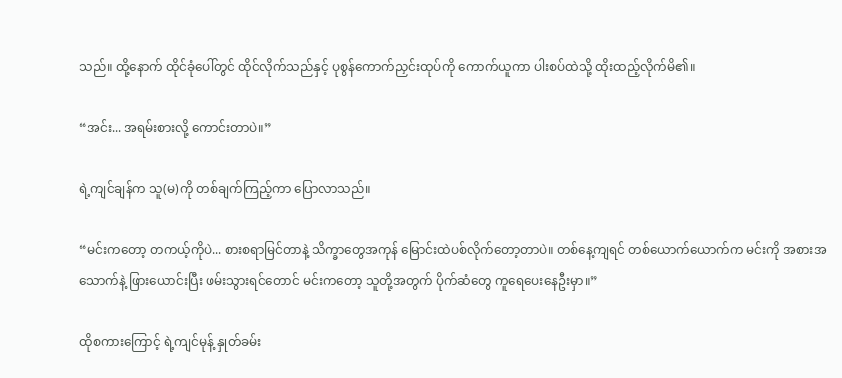သည်။ ထို့နောက် ထိုင်ခုံပေါ်တွင် ထိုင်လိုက်သည်နှင့် ပုစွန်ကောက်ညှင်းထုပ်ကို ကောက်ယူကာ ပါးစပ်ထဲသို့ ထိုးထည့်လိုက်မိ၏။

“အင်း... အရမ်းစားလို့ ကောင်းတာပဲ။”

ရဲ့ကျင်ချန်က သူ(မ)ကို တစ်ချက်ကြည့်ကာ ပြောလာသည်။

“မင်းကတော့ တကယ့်ကိုပဲ... စားစရာမြင်တာနဲ့ သိက္ခာတွေအကုန် မြောင်းထဲပစ်လိုက်တော့တာပဲ။ တစ်နေ့ကျရင် တစ်ယောက်ယောက်က မင်းကို အစားအသောက်နဲ့ ဖြားယောင်းပြီး ဖမ်းသွားရင်တောင် မင်းကတော့ သူတို့အတွက် ပိုက်ဆံတွေ ကူရေပေးနေဦးမှာ။”

ထိုစကားကြောင့် ရဲ့ကျင်မုန့် နှုတ်ခမ်း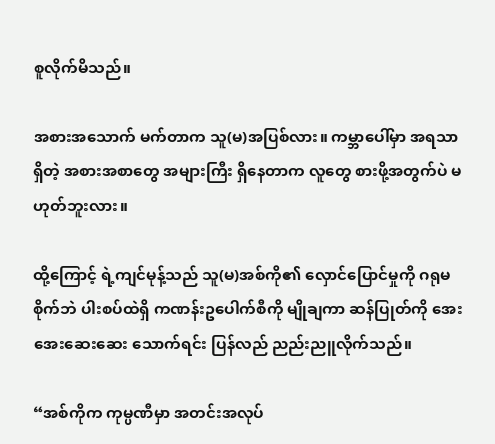စူလိုက်မိသည်။

အစားအသောက် မက်တာက သူ(မ)အပြစ်လား။ ကမ္ဘာပေါ်မှာ အရသာရှိတဲ့ အစားအစာတွေ အများကြီး ရှိနေတာက လူတွေ စားဖို့အတွက်ပဲ မဟုတ်ဘူးလား။

ထို့ကြောင့် ရဲ့ကျင်မုန့်သည် သူ(မ)အစ်ကို၏ လှောင်ပြောင်မှုကို ဂရုမစိုက်ဘဲ ပါးစပ်ထဲရှိ ကဏန်းဥပေါက်စီကို မျိုချကာ ဆန်ပြုတ်ကို အေးအေးဆေးဆေး သောက်ရင်း ပြန်လည် ညည်းညူလိုက်သည်။

“အစ်ကိုက ကုမ္ပဏီမှာ အတင်းအလုပ်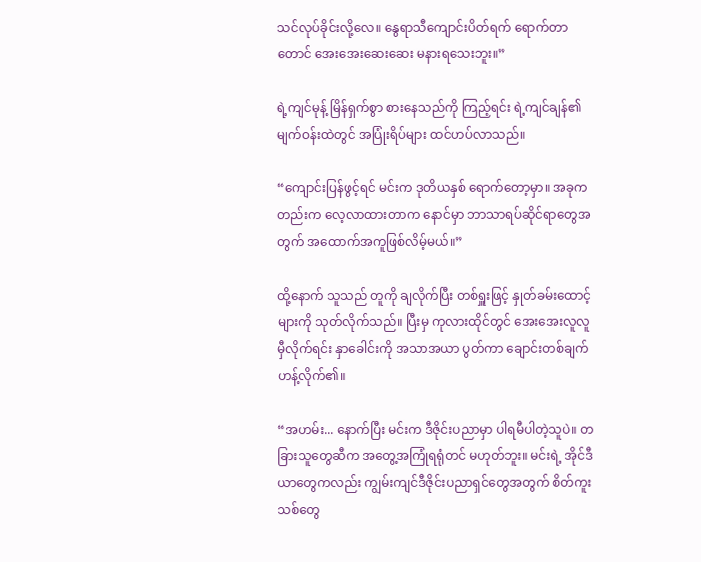သင်လုပ်ခိုင်းလို့လေ။ နွေရာသီကျောင်းပိတ်ရက် ရောက်တာတောင် အေးအေးဆေးဆေး မနားရသေးဘူး။”

ရဲ့ကျင်မုန့် မြိန်ရှက်စွာ စားနေသည်ကို ကြည့်ရင်း ရဲ့ကျင်ချန်၏ မျက်ဝန်းထဲတွင် အပြုံးရိပ်များ ထင်ဟပ်လာသည်။

“ကျောင်းပြန်ဖွင့်ရင် မင်းက ဒုတိယနှစ် ရောက်တော့မှာ။ အခုကတည်းက လေ့လာထားတာက နောင်မှာ ဘာသာရပ်ဆိုင်ရာတွေအတွက် အထောက်အကူဖြစ်လိမ့်မယ်။”

ထို့နောက် သူသည် တူကို ချလိုက်ပြီး တစ်ရှူးဖြင့် နှုတ်ခမ်းထောင့်များကို သုတ်လိုက်သည်။ ပြီးမှ ကုလားထိုင်တွင် အေးအေးလူလူ မှီလိုက်ရင်း နှာခေါင်းကို အသာအယာ ပွတ်ကာ ချောင်းတစ်ချက် ဟန့်လိုက်၏။

“အဟမ်း... နောက်ပြီး မင်းက ဒီဇိုင်းပညာမှာ ပါရမီပါတဲ့သူပဲ။ တခြားသူတွေဆီက အတွေ့အကြုံရရုံတင် မဟုတ်ဘူး။ မင်းရဲ့ အိုင်ဒီယာတွေကလည်း ကျွမ်းကျင်ဒီဇိုင်းပညာရှင်တွေအတွက် စိတ်ကူးသစ်တွေ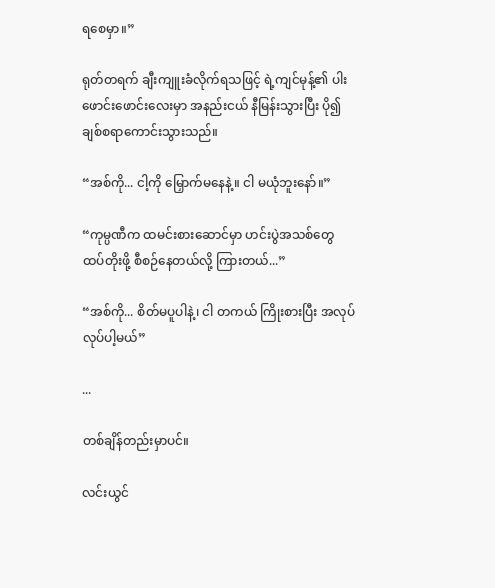ရစေမှာ။”

ရုတ်တရက် ချီးကျူးခံလိုက်ရသဖြင့် ရဲ့ကျင်မုန့်၏ ပါးဖောင်းဖောင်းလေးမှာ အနည်းငယ် နီမြန်းသွားပြီး ပို၍ ချစ်စရာကောင်းသွားသည်။

“အစ်ကို... ငါ့ကို မြှောက်မနေနဲ့။ ငါ မယုံဘူးနော်။”

“ကုမ္ပဏီက ထမင်းစားဆောင်မှာ ဟင်းပွဲအသစ်တွေ ထပ်တိုးဖို့ စီစဉ်နေတယ်လို့ ကြားတယ်...”

“အစ်ကို... စိတ်မပူပါနဲ့၊ ငါ တကယ် ကြိုးစားပြီး အလုပ်လုပ်ပါ့မယ်”

...

တစ်ချိန်တည်းမှာပင်။

လင်းယွင်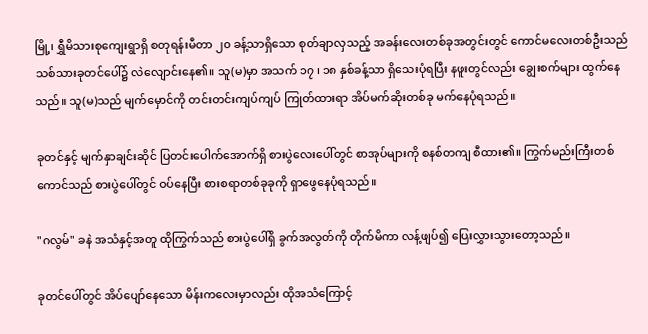မြို့၊ ရွှီမိသားစုကျေးရွာရှိ စတုရန်းမီတာ ၂၀ ခန့်သာရှိသော စုတ်ချာလှသည့် အခန်းလေးတစ်ခုအတွင်းတွင် ကောင်မလေးတစ်ဦးသည် သစ်သားခုတင်ပေါ်၌ လဲလျောင်းနေ၏။ သူ(မ)မှာ အသက် ၁၇ ၊ ၁၈ နှစ်ခန့်သာ ရှိသေးပုံရပြီး နဖူးတွင်လည်း ချွေးစက်များ ထွက်နေသည်။ သူ(မ)သည် မျက်မှောင်ကို တင်းတင်းကျပ်ကျပ် ကြုတ်ထားရာ အိပ်မက်ဆိုးတစ်ခု မက်နေပုံရသည်။

ခုတင်နှင့် မျက်နှာချင်းဆိုင် ပြတင်းပေါက်အောက်ရှိ စားပွဲလေးပေါ်တွင် စာအုပ်များကို စနစ်တကျ စီထား၏။ ကြွက်မည်းကြီးတစ်ကောင်သည် စားပွဲပေါ်တွင် ဝပ်နေပြီး စားစရာတစ်ခုခုကို ရှာဖွေနေပုံရသည်။

"ဂလွမ်" ခနဲ အသံနှင့်အတူ ထိုကြွက်သည် စားပွဲပေါ်ရှိ ခွက်အလွတ်ကို တိုက်မိကာ လန့်ဖျပ်၍ ပြေးလွှားသွားတော့သည်။

ခုတင်ပေါ်တွင် အိပ်ပျော်နေသော မိန်းကလေးမှာလည်း ထိုအသံကြောင့်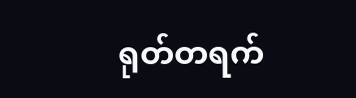ရုတ်တရက်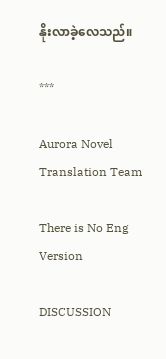နိုးလာခဲ့လေသည်။

***

Aurora Novel Translation Team

There is No Eng Version

DISCUSSION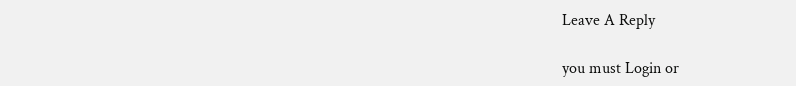Leave A Reply

you must Login or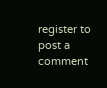register to post a comment